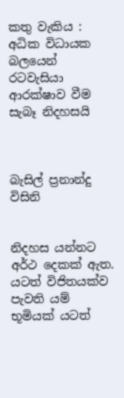කතු වැකිය : අධික විධායක බලයෙන් රටවැසියා ආරක්ෂාව වීම සැබෑ නිදහසයි



බැසිල් ප්‍රනාන්දු විසිනි


නිදහස යන්නට අර්ථ දෙකක් ඇත. යටත් විජිතයක්ව පැවති යම් භූමියක් යටත්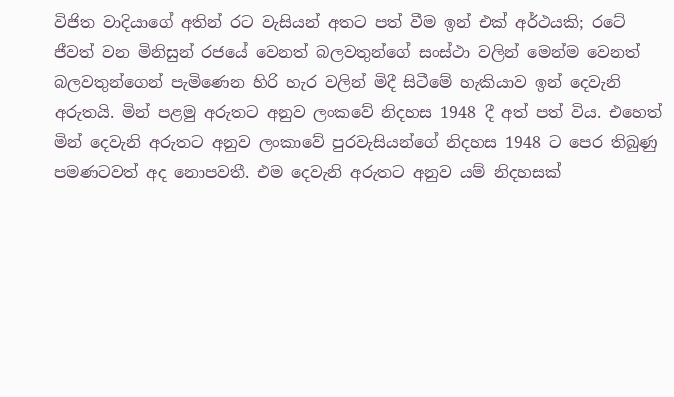විජිත වාදියාගේ අතින් රට වැසියන් අතට පත් වීම ඉන් එක් අර්ථයකි; රටේ ජීවත් වන මිනිසුන් රජයේ වෙනත් බලවතුන්ගේ සංස්ථා වලින් මෙන්ම වෙනත් බලවතුන්ගෙන් පැමිණෙන හිරි හැර වලින් මිදී සිටීමේ හැකියාව ඉන් දෙවැනි අරුතයි. මින් පළමු අරුතට අනුව ලංකවේ නිදහස 1948 දී අත් පත් විය. එහෙත් මින් දෙවැනි අරුතට අනුව ලංකාවේ පුරවැසියන්ගේ නිදහස 1948 ට පෙර තිබුණු පමණටවත් අද නොපවතී. එම දෙවැනි අරුතට අනුව යම් නිදහසක්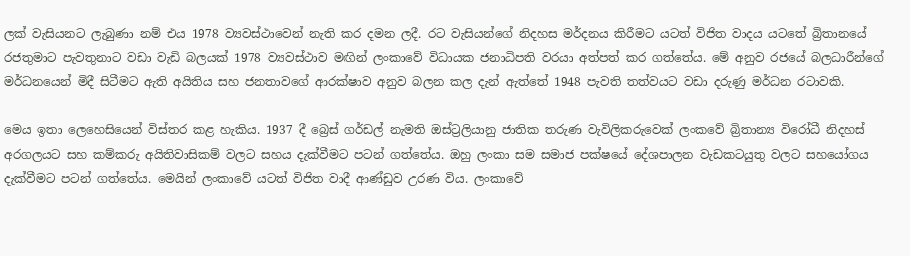ලක් වැසියනට ලැබුණා නම් එය 1978 ව්‍යවස්ථාවෙන් නැති කර දමන ලදී. රට වැසියන්ගේ නිදහස මර්දනය කිරීමට යටත් විජිත වාදය යටතේ බ්‍රිතානයේ රජතුමාට පැවතුනාට වඩා වැඩි බලයක් 1978 ව්‍යවස්ථාව මඟින් ලංකාවේ විධායක ජනාධිපති වරයා අත්පත් කර ගත්තේය. මේ අනුව රජයේ බලධාරීන්ගේ මර්ධනයෙන් මිදී සිටීමට ඇති අයිතිය සහ ජනතාවගේ ආරක්ෂාව අනුව බලන කල දැන් ඇත්තේ 1948 පැවති තත්වයට වඩා දරුණු මර්ධන රටාවකි.

මෙය ඉතා ලෙහෙසියෙන් විස්තර කළ හැකිය. 1937 දී බ්‍රෙස් ගර්ඩල් නැමති ඔස්ට්‍රලියානු ජාතික තරුණ වැවිලිකරුවෙක් ලංකවේ බ්‍රිතාන්‍ය විරෝධී නිදහස් අරගලයට සහ කම්කරු අයිතිවාසිකම් වලට සහය දැක්වීමට පටන් ගත්තේය. ඔහු ලංකා සම සමාජ පක්ෂයේ දේශපාලන වැඩකටයුතු වලට සහයෝගය දැක්වීමට පටන් ගත්තේය. මෙයින් ලංකාවේ යටත් විජිත වාදී ආණ්ඩුව උරණ විය. ලංකාවේ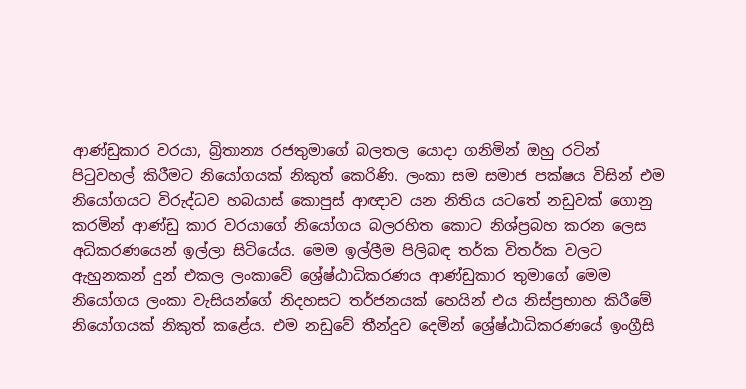ආණ්ඩුකාර වරයා, බ්‍රිතාන්‍ය රජතුමාගේ බලතල යොදා ගනිමින් ඔහු රටින් පිටුවහල් කිරීමට නියෝගයක් නිකුත් කෙරිණි. ලංකා සම සමාජ පක්ෂය විසින් එම නියෝගයට විරුද්ධව හබයාස් කොපුස් ආඥාව යන නිතිය යටතේ නඩුවක් ගොනු කරමින් ආණ්ඩු කාර වරයාගේ නියෝගය බලරහිත කොට නිශ්ප්‍රබහ කරන ලෙස අධිකරණයෙන් ඉල්ලා සිටියේය. මෙම ඉල්ලීම පිලිබඳ තර්ක විතර්ක වලට ඇහුනකන් දුන් එකල ලංකාවේ ශ්‍රේෂ්ඨාධිකරණය ආණ්ඩුකාර තුමාගේ මෙම නියෝගය ලංකා වැසියන්ගේ නිදහසට තර්ජනයක් හෙයින් එය නිස්ප්‍රභාහ කිරීමේ නියෝගයක් නිකුත් කළේය. එම නඩුවේ තීන්දුව දෙමින් ශ්‍රේෂ්ඨාධිකරණයේ ඉංග්‍රීසි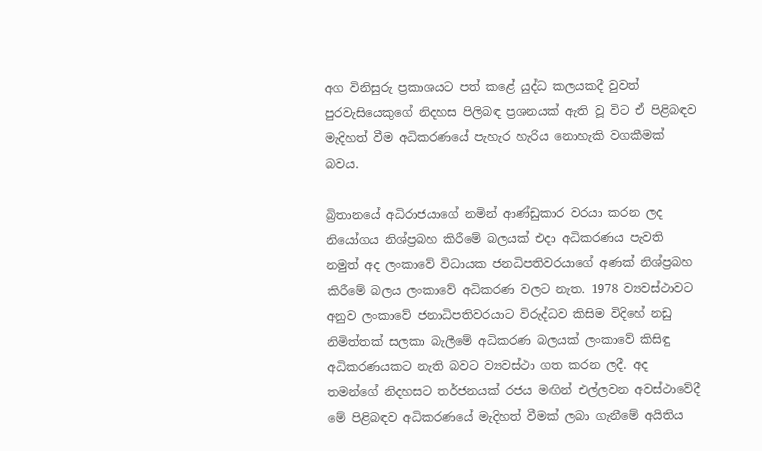අග විනිසුරු ප්‍රකාශයට පත් කළේ යුද්ධ කලයකදී වුවත් පුරවැසියෙකුගේ නිදහස පිලිබඳ ප්‍රශනයක් ඇති වූ විට ඒ පිළිබඳව මැදිහත් වීම අධිකරණයේ පැහැර හැරිය නොහැකි වගකීමක් බවය.

බ්‍රිතානයේ අධිරාජයාගේ නමින් ආණ්ඩුකාර වරයා කරන ලද නියෝගය නිශ්ප්‍රබහ කිරීමේ බලයක් එදා අධිකරණය පැවති නමුත් අද ලංකාවේ විධායක ජනධිපතිවරයාගේ අණක් නිශ්ප්‍රබහ කිරීමේ බලය ලංකාවේ අධිකරණ වලට නැත. 1978 ව්‍යවස්ථාවට අනුව ලංකාවේ ජනාධිපතිවරයාට විරුද්ධව කිසිම විදිහේ නඩු නිමිත්තක් සලකා බැලීමේ අධිකරණ බලයක් ලංකාවේ කිසිඳු අධිකරණයකට නැති බවට ව්‍යවස්ථා ගත කරන ලදී. අද තමන්ගේ නිදහසට තර්ජනයක් රජය මඟින් එල්ලවන අවස්ථාවේදී මේ පිළිබඳව අධිකරණයේ මැදිහත් වීමක් ලබා ගැනීමේ අයිතිය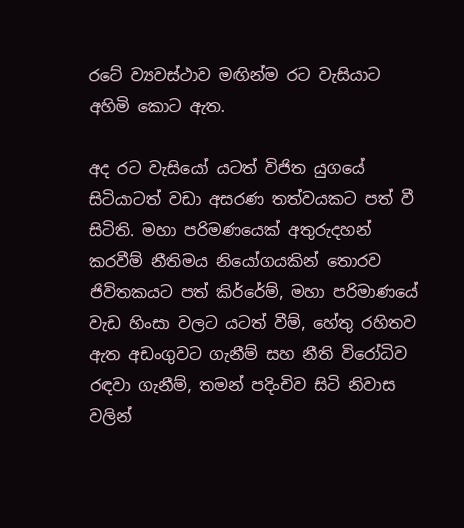රටේ ව්‍යවස්ථාව මඟින්ම රට වැසියාට අහිමි කොට ඇත.

අද රට වැසියෝ යටත් විජිත යුගයේ සිටියාටත් වඩා අසරණ තත්වයකට පත් වී සිටිති. මහා පරිමණයෙක් අතුරුදහන් කරවීම් නීතිමය නියෝගයකින් තොරව ජිවිතකයට පත් කිර්රේම්, මහා පරිමාණයේ වැඩ හිංසා වලට යටත් වීම්, හේතු රහිතව ඇත අඩංගුවට ගැනීම් සහ නීති විරෝධිව රඳවා ගැනීම්, තමන් පදිංචිව සිටි නිවාස වලින්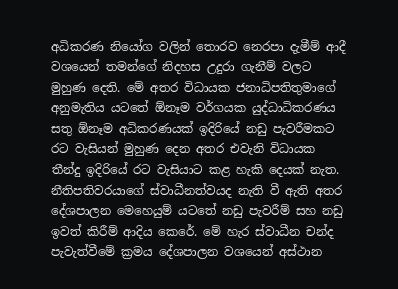අධිකරණ නියෝග වලින් තොරව නෙරපා දැමීම් ආදී වශයෙන් තමන්ගේ නිදහස උදුරා ගැනීම් වලට මුහුණ දෙති. මේ අතර විධායක ජනාධිපතිතුමාගේ අනුමැතිය යටතේ ඕනෑම වර්ගයක යුද්ධාධිකරණය සතු ඕනෑම අධිකරණයක් ඉදිරියේ නඩු පැවරීමකට රට වැසියන් මුහුණ දෙන අතර එවැනි විධායක තීන්දු ඉදිරියේ රට වැසියාට කළ හැකි දෙයක් නැත. නීතිපතිවරයාගේ ස්වාධීනත්වයද නැති වී ඇති අතර දේශපාලන මෙහෙයුම් යටතේ නඩු පැවරීම් සහ නඩු ඉවත් කිරීම් ආදිය කෙරේ. මේ හැර ස්වාධීන චන්ද පැවැත්වීමේ ක්‍රමය දේශපාලන වශයෙන් අස්ථාන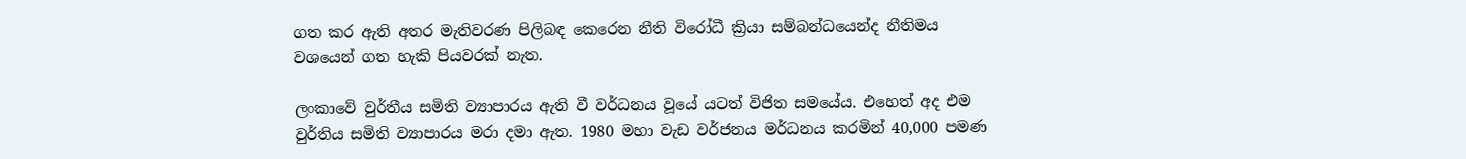ගත කර ඇති අතර මැතිවරණ පිලිබඳ කෙරෙන නීති විරෝධී ක්‍රියා සම්බන්ධයෙන්ද නීතිමය වශයෙන් ගත හැකි පියවරක් නැත.

ලංකාවේ වුර්තීය සමිති ව්‍යාපාරය ඇති වී වර්ධනය වූයේ යටත් විජිත සමයේය. එහෙත් අද එම වුර්තිය සමිති ව්‍යාපාරය මරා දමා ඇත. 1980 මහා වැඩ වර්ජනය මර්ධනය කරමින් 40,000 පමණ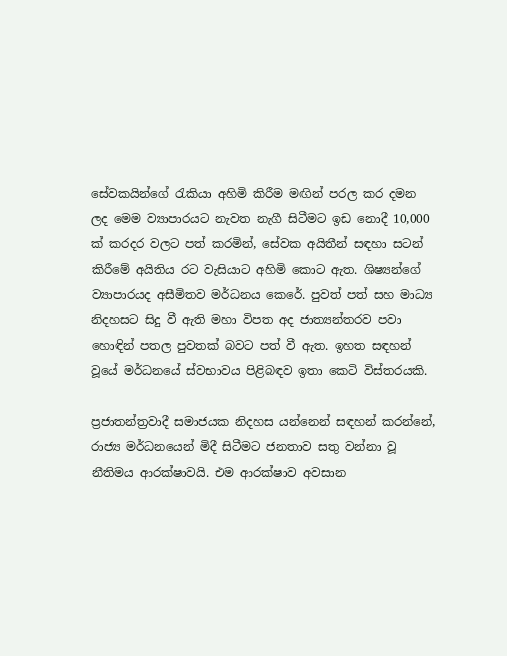සේවකයින්ගේ රැකියා අහිමි කිරීම මඟින් පරල කර දමන ලද මෙම ව්‍යාපාරයට නැවත නැගී සිටීමට ඉඩ නොදී 10,000 ක් කරදර වලට පත් කරමින්, සේවක අයිතීන් සඳහා සටන් කිරීමේ අයිතිය රට වැසියාට අහිමි කොට ඇත. ශිෂ්‍යන්ගේ ව්‍යාපාරයද අසීමිතව මර්ධනය කෙරේ. පුවත් පත් සහ මාධ්‍ය නිදහසට සිදු වී ඇති මහා විපත අද ජාත්‍යන්තරව පවා හොඳින් පතල පුවතක් බවට පත් වී ඇත. ඉහත සඳහන් වූයේ මර්ධනයේ ස්වභාවය පිළිබඳව ඉතා කෙටි විස්තරයකි.

ප්‍රජාතන්ත්‍රවාදී සමාජයක නිදහස යන්නෙන් සඳහන් කරන්නේ, රාජ්‍ය මර්ධනයෙන් මිදී සිටීමට ජනතාව සතු වන්නා වූ නීතිමය ආරක්ෂාවයි. එම ආරක්ෂාව අවසාන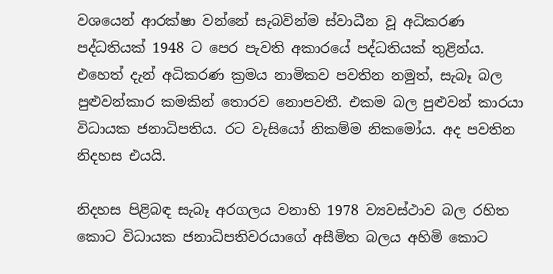වශයෙන් ආරක්ෂා වන්නේ සැබවින්ම ස්වාධීන වූ අධිකරණ පද්ධතියක් 1948 ට පෙර පැවති අකාරයේ පද්ධතියක් තුළින්ය. එහෙත් දැන් අධිකරණ ක්‍රමය නාමිකව පවතින නමුත්, සැබෑ බල පුළුවන්කාර කමකින් තොරව නොපවතී. එකම බල පුළුවන් කාරයා විධායක ජනාධිපතිය. රට වැසියෝ නිකම්ම නිකමෝය. අද පවතින නිදහස එයයි.

නිදහස පිළිබඳ සැබෑ අරගලය වනාහි 1978 ව්‍යවස්ථාව බල රහිත කොට විධායක ජනාධිපතිවරයාගේ අසීමිත බලය අහිමි කොට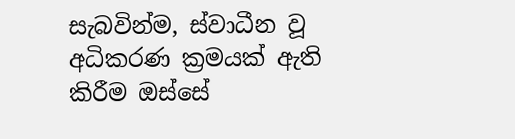සැබවින්ම, ස්වාධීන වූ අධිකරණ ක්‍රමයක් ඇති කිරීම ඔස්සේ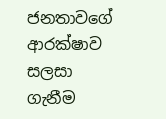ජනතාවගේ ආරක්ෂාව සලසා ගැනීම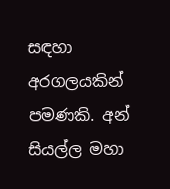සඳහා අරගලයකින් පමණකි. අන් සියල්ල මහා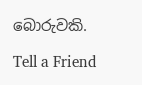බොරුවකි.

Tell a Friend